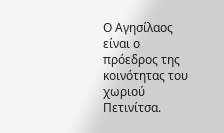Ο Αγησίλαος είναι ο πρόεδρος της κοινότητας του χωριού Πετινίτσα.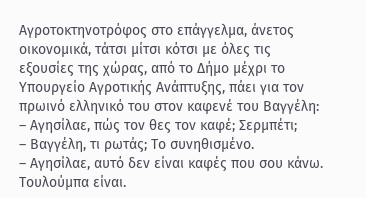Αγροτοκτηνοτρόφος στο επάγγελμα, άνετος οικονομικά, τάτσι μίτσι κότσι με όλες τις εξουσίες της χώρας, από το Δήμο μέχρι το Υπουργείο Αγροτικής Ανάπτυξης, πάει για τον πρωινό ελληνικό του στον καφενέ του Βαγγέλη:
– Αγησίλαε, πώς τον θες τον καφέ; Σερμπέτι;
– Βαγγέλη, τι ρωτάς; Το συνηθισμένο.
– Αγησίλαε, αυτό δεν είναι καφές που σου κάνω. Τουλούμπα είναι.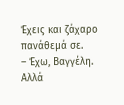Έχεις και ζάχαρο πανάθεμά σε.
– Έχω, Βαγγέλη. Αλλά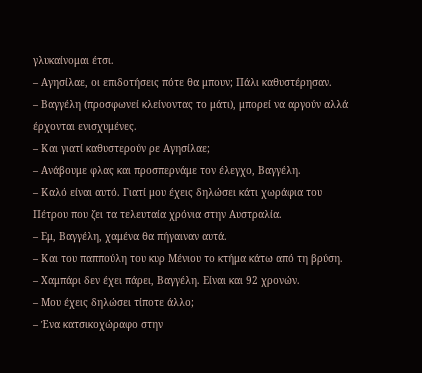γλυκαίνομαι έτσι.
– Αγησίλαε, οι επιδοτήσεις πότε θα μπουν; Πάλι καθυστέρησαν.
– Βαγγέλη (προσφωνεί κλείνοντας το μάτι), μπορεί να αργούν αλλά έρχονται ενισχυμένες.
– Και γιατί καθυστερούν ρε Αγησίλαε;
– Ανάβουμε φλας και προσπερνάμε τον έλεγχο, Βαγγέλη.
– Καλό είναι αυτό. Γιατί μου έχεις δηλώσει κάτι χωράφια του Πέτρου που ζει τα τελευταία χρόνια στην Αυστραλία.
– Εμ, Βαγγέλη, χαμένα θα πήγαιναν αυτά.
– Και του παππούλη του κυρ Μένιου το κτήμα κάτω από τη βρύση.
– Χαμπάρι δεν έχει πάρει, Βαγγέλη. Είναι και 92 χρονών.
– Μου έχεις δηλώσει τίποτε άλλο;
– Ένα κατσικοχώραφο στην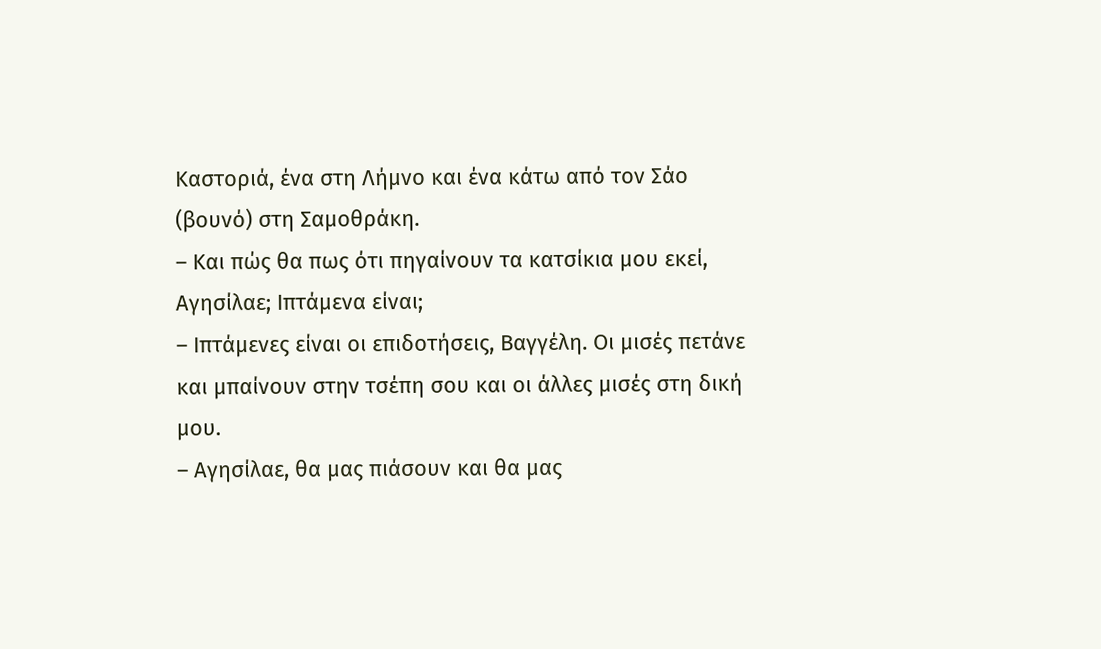Καστοριά, ένα στη Λήμνο και ένα κάτω από τον Σάο (βουνό) στη Σαμοθράκη.
– Και πώς θα πως ότι πηγαίνουν τα κατσίκια μου εκεί, Αγησίλαε; Ιπτάμενα είναι;
– Ιπτάμενες είναι οι επιδοτήσεις, Βαγγέλη. Οι μισές πετάνε και μπαίνουν στην τσέπη σου και οι άλλες μισές στη δική μου.
– Αγησίλαε, θα μας πιάσουν και θα μας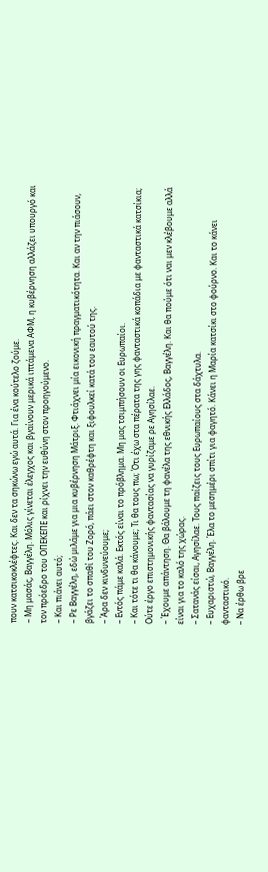πουν κατσικοκλέφτες. Και δεν τα σηκώνω εγώ αυτά. Για ένα κούτελο ζούμε.
– Μη μασάς, Βαγγέλη. Μόλις γίνεται έλεγχος και βγαίνουν μερικά ιπτάμενα ΑΦΜ, η κυβέρνηση αλλάζει υπουργό και τον πρόεδρο του ΟΠΕΚΕΠΕ και ρίχνει την ευθύνη στον προηγούμενο.
– Και πιάνει αυτό;
– Ρε Βαγγέλη, εδώ μιλάμε για μια κυβέρνηση Μάτριξ. Φτιάχνει μία εικονική πραγματικότητα. Και αν την πιάσουν, βγάζει το σπαθί του Ζορό, πάει στον καθρέφτη και ξιφουλκεί κατά του εαυτού της.
– Άρα δεν κινδυνεύουμε;
– Εντός πάμε καλά. Εκτός είναι το πρόβλημα. Μη μας τσιμπήσουν οι Ευρωπαίοι.
– Και τότε τι θα κάνουμε; Τι θα τους πω; Ότι έχω στα πέρατα της γης φανταστικά κοπάδια με φανταστικά κατσίκια; Ούτε έργο επιστημονικής φαντασίας να γυρίζαμε ρε Αγησίλαε.
– Έχουμε απάντηση. Θα βάλουμε τη φανέλα της εθνικής Ελλάδος, Βαγγέλη. Και θα πούμε ότι ναι μεν κλέβουμε αλλά είναι για το καλό της χώρας.
– Σατανάς είσαι, Αγησίλαε. Τους παίζεις τους Ευρωπαίους στα δάχτυλα.
– Ευχαριστώ, Βαγγέλη. Έλα το μεσημέρι σπίτι για φαγητό. Κάνει η Μαρία κατσίκι στο φούρνο. Και το κάνει φανταστικό.
– Να έρθω βρε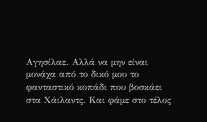Αγησίλαε. Αλλά να μην είναι μονάχα από το δικό μου το φανταστικό κοπάδι που βοσκάει στα Χάιλαντς. Και φάμε στο τέλος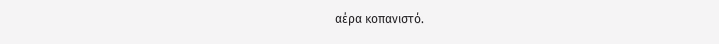αέρα κοπανιστό.